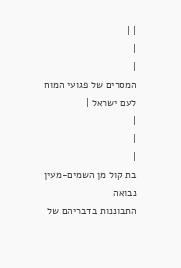| |
|
|
המסרים של פגועי המוח לעם ישראל |
|
|
|
בת קול מן השמים-מעין נבואה
התבוננות בדבריהם של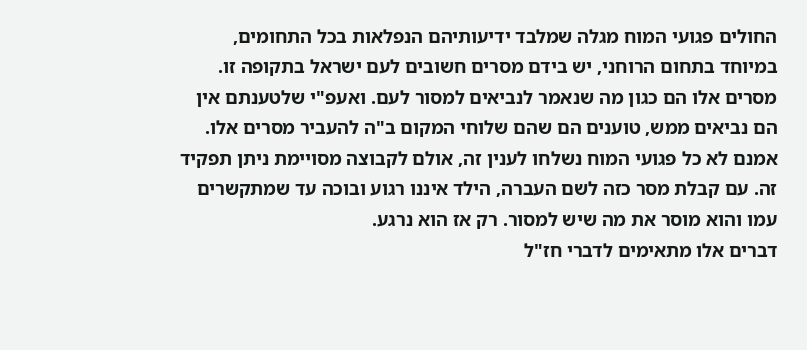החולים פגועי המוח מגלה שמלבד ידיעותיהם הנפלאות בכל התחומים, במיוחד בתחום הרוחני, יש בידם מסרים חשובים לעם ישראל בתקופה זו. מסרים אלו הם כגון מה שנאמר לנביאים למסור לעם. ואעפ"י שלטענתם אין הם נביאים ממש, טוענים הם שהם שלוחי המקום ב"ה להעביר מסרים אלו. אמנם לא כל פגועי המוח נשלחו לענין זה, אולם לקבוצה מסויימת ניתן תפקיד זה. עם קבלת מסר כזה לשם העברה, הילד איננו רגוע ובוכה עד שמתקשרים עמו והוא מוסר את מה שיש למסור. רק אז הוא נרגע.
דברים אלו מתאימים לדברי חז"ל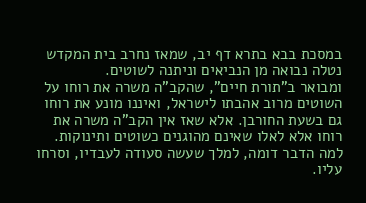במסכת בבא בתרא דף יב, שמאז נחרב בית המקדש נטלה נבואה מן הנביאים וניתנה לשוטים.
ומבואר ב"תורת חיים", שהקב"ה משרה את רוחו על השוטים מרוב אהבתו לישראל, ואיננו מונע את רוחו גם בשעת החורבן. אלא שאז אין הקב"ה משרה את רוחו אלא לאלו שאינם מהוגנים כשוטים ותינוקות. למה הדבר דומה, למלך שעשה סעודה לעבדיו, וסרחו עליו.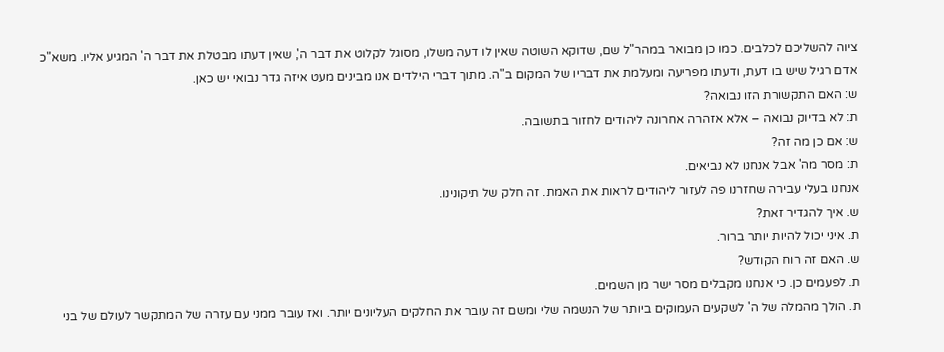ציוה להשליכם לכלבים. כמו כן מבואר במהר"ל שם, שדוקא השוטה שאין לו דעה משלו, מסוגל לקלוט את דבר ה', שאין דעתו מבטלת את דבר ה' המגיע אליו. משא"כ אדם רגיל שיש בו דעת, ודעתו מפריעה ומעלמת את דבריו של המקום ב"ה. מתוך דברי הילדים אנו מבינים מעט איזה גדר נבואי יש כאן.
ש: האם התקשורת הזו נבואה?
ת: לא בדיוק נבואה – אלא אזהרה אחרונה ליהודים לחזור בתשובה.
ש: אם כן מה זה?
ת: מסר מה' אבל אנחנו לא נביאים.
אנחנו בעלי עבירה שחזרנו פה לעזור ליהודים לראות את האמת. זה חלק של תיקונינו.
ש. איך להגדיר זאת?
ת. איני יכול להיות יותר ברור.
ש. האם זה רוח הקודש?
ת. לפעמים כן. כי אנחנו מקבלים מסר ישר מן השמים.
ת. הולך מהמלה של ה' לשקעים העמוקים ביותר של הנשמה שלי ומשם זה עובר את החלקים העליונים יותר. ואז עובר ממני עם עזרה של המתקשר לעולם של בני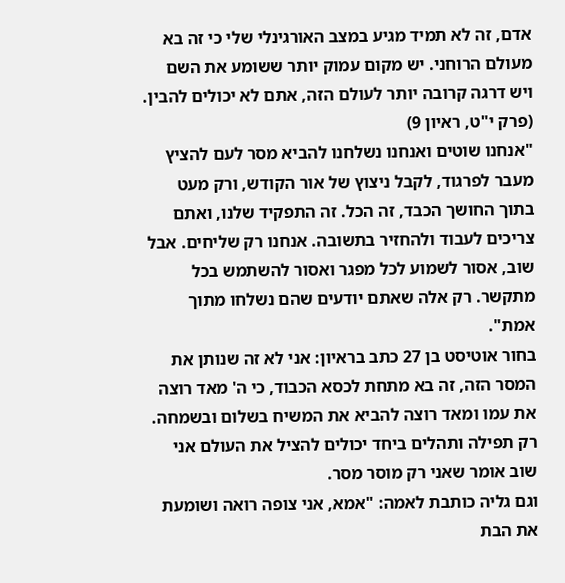אדם, זה לא תמיד מגיע במצב האורגינלי שלי כי זה בא מעולם הרוחני. יש מקום עמוק יותר ששומע את השם ויש דרגה קרובה יותר לעולם הזה, אתם לא יכולים להבין. (פרק י"ט, ראיון 9)
"אנחנו שוטים ואנחנו נשלחנו להביא מסר לעם להציץ מעבר לפרגוד, לקבל ניצוץ של אור הקודש, ורק מעט בתוך החושך הכבד, זה הכל. זה התפקיד שלנו, ואתם צריכים לעבוד ולהחזיר בתשובה. אנחנו רק שליחים. אבל שוב, אסור לשמוע לכל מפגר ואסור להשתמש בכל מתקשר. רק אלה שאתם יודעים שהם נשלחו מתוך אמת".
בחור אוטיסט בן 27 כתב בראיון: אני לא זה שנותן את המסר הזה, זה בא מתחת לכסא הכבוד, כי ה' מאד רוצה את עמו ומאד רוצה להביא את המשיח בשלום ובשמחה. רק תפילה ותהלים ביחד יכולים להציל את העולם אני שוב אומר שאני רק מוסר מסר.
וגם גליה כותבת לאמה: "אמא, אני צופה רואה ושומעת את הבת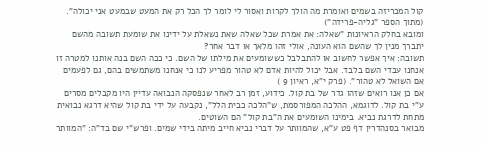קול המכריזה בשמים ואומרת מה הולך לקרות ואסור לי לומר לך הכל רק את המעט שבמעט אני יכולה". (מתוך הספר "גליה-פרידה")
ומובא בחלק הראיונות "שאלה: את אמרת שכל שאלה שאת נשאלת על ידינו את שומעת תשובה מהשם יתברך מנין לך שהשם הוא העונה, אולי זהו מלאך או דבר אחר?
תשובה: איך אפשר לחשוב או להתבלבל כששומעים את מילתו של השם. כי ככה השם בנה אותנו למטרה זו אנחנו עבדי השם בלבד. אבל יכול להיות אדם לא טהור מפריע לנו כי אנחנו משתמשים בהם, גם לפעמים אם השואל לא טהור". (פרק י"א, ראיון 9 )
אם כן אנו רואים שזהו גדר של בת קול. כידוע, זמן רב לאחר שנפסקה הנבואה עדיין היו מקבלים מסרים ע"י בת קול. לדוגמא, ההלכה המפורסמת, ש"הלכה כבית הלל", נקבעה על ידי בת קול שהיא דרגא נבואית מתחת לדרגת נביא. בימינו השומעים את ה"בת קול" הם השוטים.
מבואר בסנהדרין דף פט ע"א, שהמוותר על דברי נביא חייב מיתה בידי שמים. ופרש"י שם בד"ה: "המוותר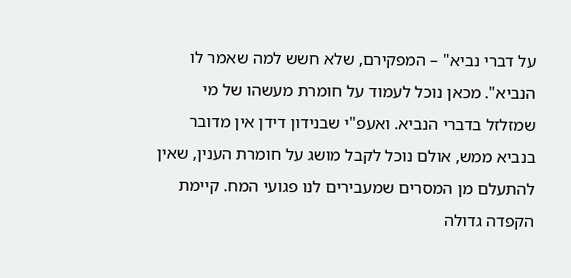על דברי נביא" – המפקירם, שלא חשש למה שאמר לו הנביא". מכאן נוכל לעמוד על חומרת מעשהו של מי שמזלזל בדברי הנביא. ואעפ"י שבנידון דידן אין מדובר בנביא ממש, אולם נוכל לקבל מושג על חומרת הענין, שאין להתעלם מן המסרים שמעבירים לנו פגועי המח. קיימת הקפדה גדולה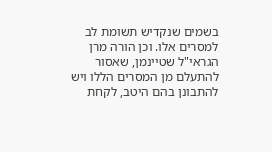בשמים שנקדיש תשומת לב למסרים אלו. וכן הורה מרן הגראי"ל שטיינמן, שאסור להתעלם מן המסרים הללו ויש להתבונן בהם היטב, לקחת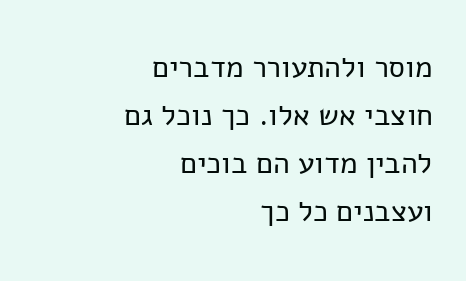מוסר ולהתעורר מדברים חוצבי אש אלו. כך נוכל גם להבין מדוע הם בוכים ועצבנים כל כך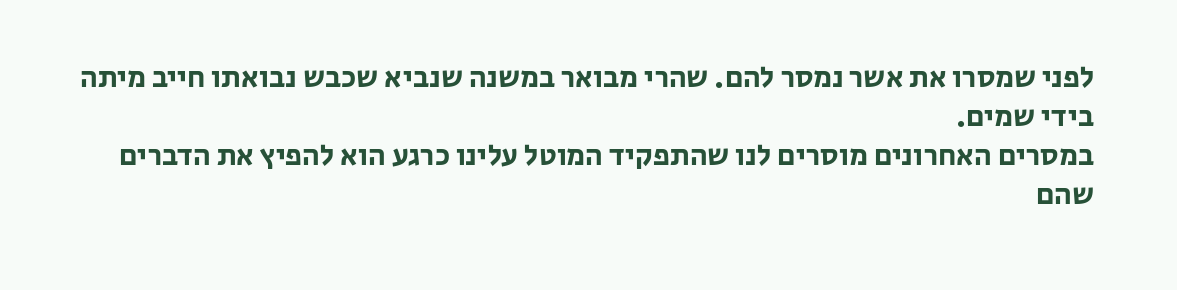לפני שמסרו את אשר נמסר להם. שהרי מבואר במשנה שנביא שכבש נבואתו חייב מיתה בידי שמים.
במסרים האחרונים מוסרים לנו שהתפקיד המוטל עלינו כרגע הוא להפיץ את הדברים שהם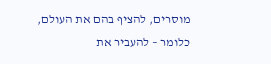מוסרים, להציף בהם את העולם, כלומר – להעביר את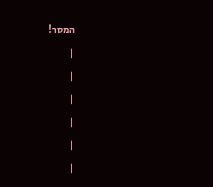המסר!
|
|
|
|
|
|